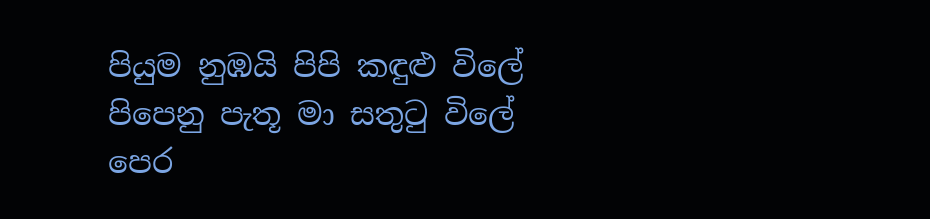පියුම නුඹයි පිපි කඳුළු විලේ
පිපෙනු පැතූ මා සතුටු විලේ
පෙර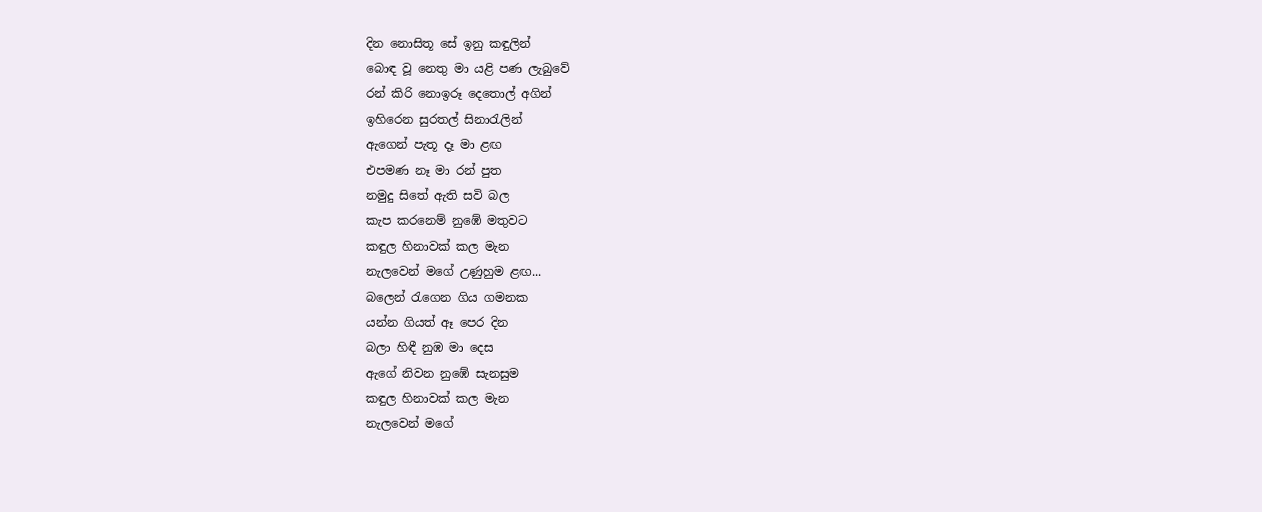දින නොසිතූ සේ ඉනු කඳුලින්
බොඳ වූ නෙතු මා යළි පණ ලැබුවේ
රන් කිරි නොඉරූ දෙතොල් අගින්
ඉහිරෙන සුරතල් සිනාරැලින්
ඇගෙන් පැතූ දෑ මා ළඟ
එපමණ නෑ මා රන් පුත
නමුදු සිතේ ඇති සවි බල
කැප කරනෙම් නුඹේ මතුවට
කඳුල හිනාවක් කල මැන
නැලවෙන් මගේ උණුහුම ළඟ...
බලෙන් රැගෙන ගිය ගමනක
යන්න ගියත් ඈ පෙර දින
බලා හිඳී නුඹ මා දෙස
ඇගේ නිවන නුඹේ සැනසුම
කඳුල හිනාවක් කල මැන
නැලවෙන් මගේ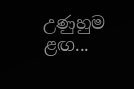උණුහුම ළඟ...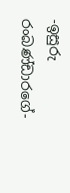-ඉසුරු රංබණ්ඩාරගේ-